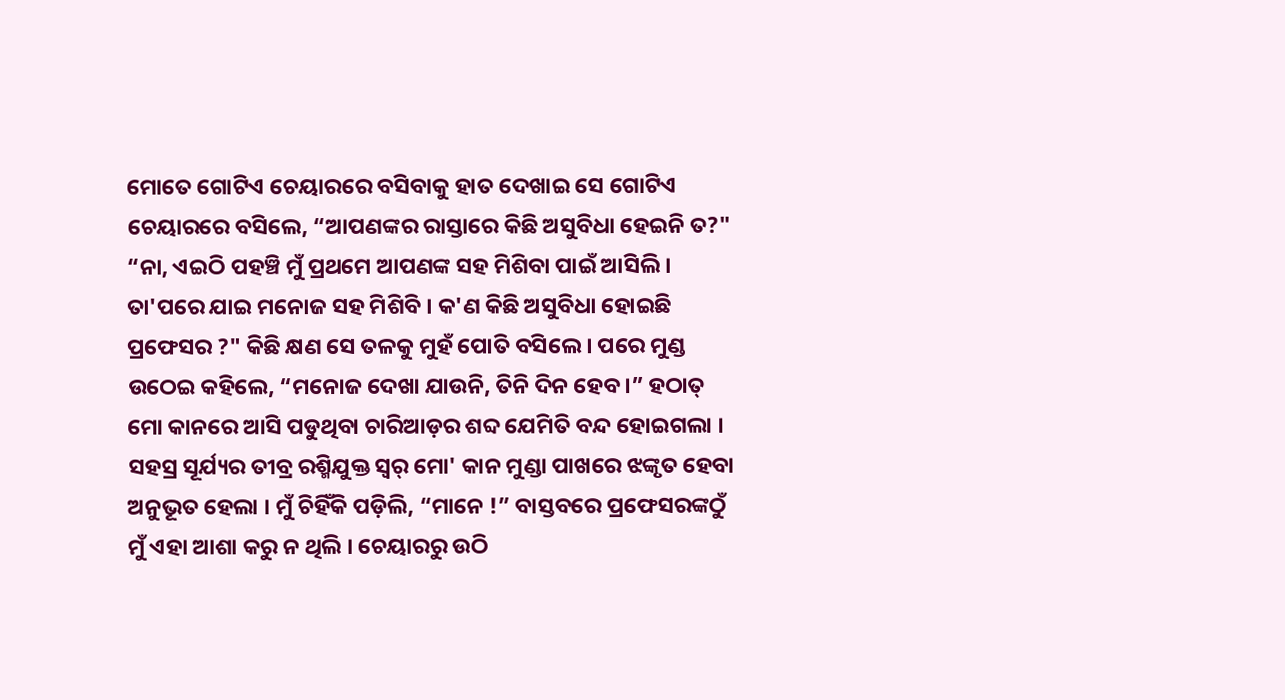ମୋତେ ଗୋଟିଏ ଚେୟାରରେ ବସିବାକୁ ହାତ ଦେଖାଇ ସେ ଗୋଟିଏ ଚେୟାରରେ ବସିଲେ, “ଆପଣଙ୍କର ରାସ୍ତାରେ କିଛି ଅସୁବିଧା ହେଇନି ତ?" “ନା, ଏଇଠି ପହଞ୍ଚି ମୁଁ ପ୍ରଥମେ ଆପଣଙ୍କ ସହ ମିଶିବା ପାଇଁ ଆସିଲି । ତା'ପରେ ଯାଇ ମନୋଜ ସହ ମିଶିବି । କ'ଣ କିଛି ଅସୁବିଧା ହୋଇଛି ପ୍ରଫେସର ?" କିଛି କ୍ଷଣ ସେ ତଳକୁ ମୁହଁ ପୋତି ବସିଲେ । ପରେ ମୁଣ୍ଡ ଉଠେଇ କହିଲେ, “ମନୋଜ ଦେଖା ଯାଉନି, ତିନି ଦିନ ହେବ ।” ହଠାତ୍ ମୋ କାନରେ ଆସି ପଡୁଥିବା ଚାରିଆଡ଼ର ଶବ୍ଦ ଯେମିତି ବନ୍ଦ ହୋଇଗଲା । ସହସ୍ର ସୂର୍ଯ୍ୟର ତୀବ୍ର ରଶ୍ମିଯୁକ୍ତ ସ୍ବର୍ ମୋ' କାନ ମୁଣ୍ଡା ପାଖରେ ଝଙ୍କୃତ ହେବା ଅନୁଭୂତ ହେଲା । ମୁଁ ଚିହିଁକି ପଡ଼ିଲି, “ମାନେ !” ବାସ୍ତବରେ ପ୍ରଫେସରଙ୍କଠୁଁ ମୁଁ ଏହା ଆଶା କରୁ ନ ଥିଲି । ଚେୟାରରୁ ଉଠି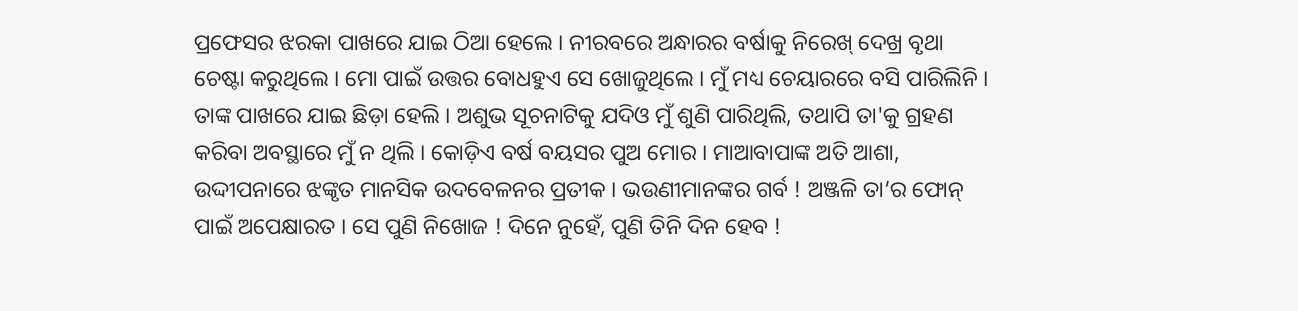ପ୍ରଫେସର ଝରକା ପାଖରେ ଯାଇ ଠିଆ ହେଲେ । ନୀରବରେ ଅନ୍ଧାରର ବର୍ଷାକୁ ନିରେଖ୍ ଦେଖ୍ର ବୃଥା ଚେଷ୍ଟା କରୁଥିଲେ । ମୋ ପାଇଁ ଉତ୍ତର ବୋଧହୁଏ ସେ ଖୋଜୁଥିଲେ । ମୁଁ ମଧ୍ୟ ଚେୟାରରେ ବସି ପାରିଲିନି । ତାଙ୍କ ପାଖରେ ଯାଇ ଛିଡ଼ା ହେଲି । ଅଶୁଭ ସୂଚନାଟିକୁ ଯଦିଓ ମୁଁ ଶୁଣି ପାରିଥିଲି, ତଥାପି ତା'କୁ ଗ୍ରହଣ କରିବା ଅବସ୍ଥାରେ ମୁଁ ନ ଥିଲି । କୋଡ଼ିଏ ବର୍ଷ ବୟସର ପୁଅ ମୋର । ମାଆବାପାଙ୍କ ଅତି ଆଶା, ଉଦ୍ଦୀପନାରେ ଝଙ୍କୃତ ମାନସିକ ଉଦବେଳନର ପ୍ରତୀକ । ଭଉଣୀମାନଙ୍କର ଗର୍ବ ! ଅଞ୍ଜଳି ତା’ର ଫୋନ୍ ପାଇଁ ଅପେକ୍ଷାରତ । ସେ ପୁଣି ନିଖୋଜ ! ଦିନେ ନୁହେଁ, ପୁଣି ତିନି ଦିନ ହେବ !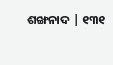ଶଙ୍ଖନାଦ | ୧୩୧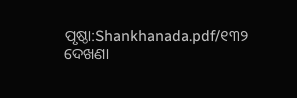ପୃଷ୍ଠା:Shankhanada.pdf/୧୩୨
ଦେଖଣା